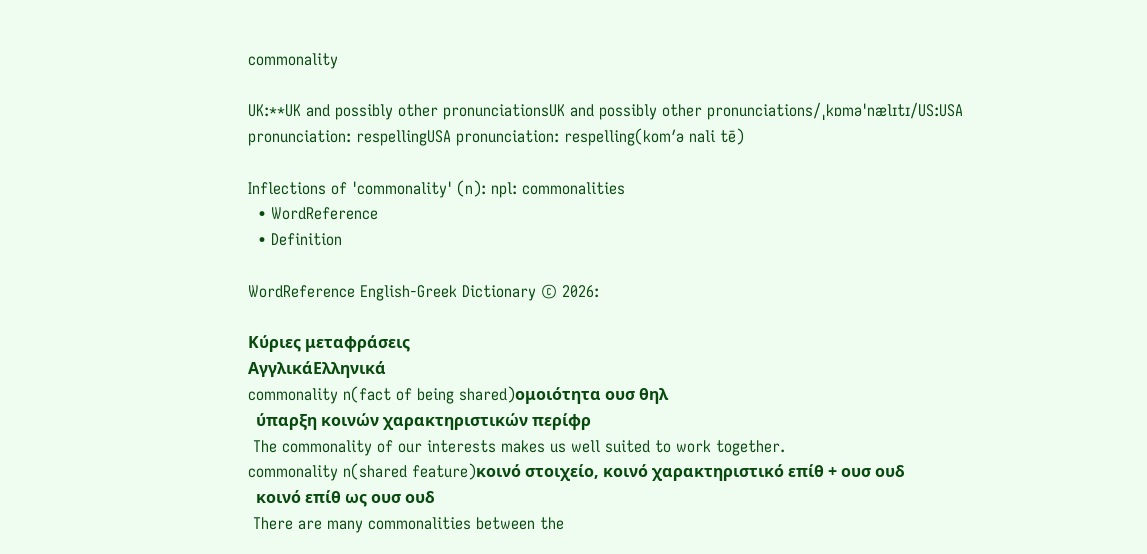commonality

UK:**UK and possibly other pronunciationsUK and possibly other pronunciations/ˌkɒməˈnælɪtɪ/US:USA pronunciation: respellingUSA pronunciation: respelling(kom′ə nali tē)

Inflections of 'commonality' (n): npl: commonalities
  • WordReference
  • Definition

WordReference English-Greek Dictionary © 2026:

Κύριες μεταφράσεις
ΑγγλικάΕλληνικά
commonality n(fact of being shared)ομοιότητα ουσ θηλ
  ύπαρξη κοινών χαρακτηριστικών περίφρ
 The commonality of our interests makes us well suited to work together.
commonality n(shared feature)κοινό στοιχείο, κοινό χαρακτηριστικό επίθ + ουσ ουδ
  κοινό επίθ ως ουσ ουδ
 There are many commonalities between the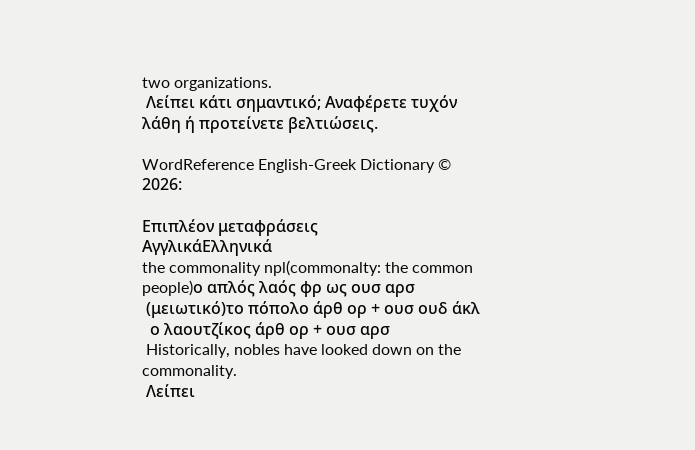two organizations.
 Λείπει κάτι σημαντικό; Αναφέρετε τυχόν λάθη ή προτείνετε βελτιώσεις.

WordReference English-Greek Dictionary © 2026:

Επιπλέον μεταφράσεις
ΑγγλικάΕλληνικά
the commonality npl(commonalty: the common people)ο απλός λαός φρ ως ουσ αρσ
 (μειωτικό)το πόπολο άρθ ορ + ουσ ουδ άκλ
  ο λαουτζίκος άρθ ορ + ουσ αρσ
 Historically, nobles have looked down on the commonality.
 Λείπει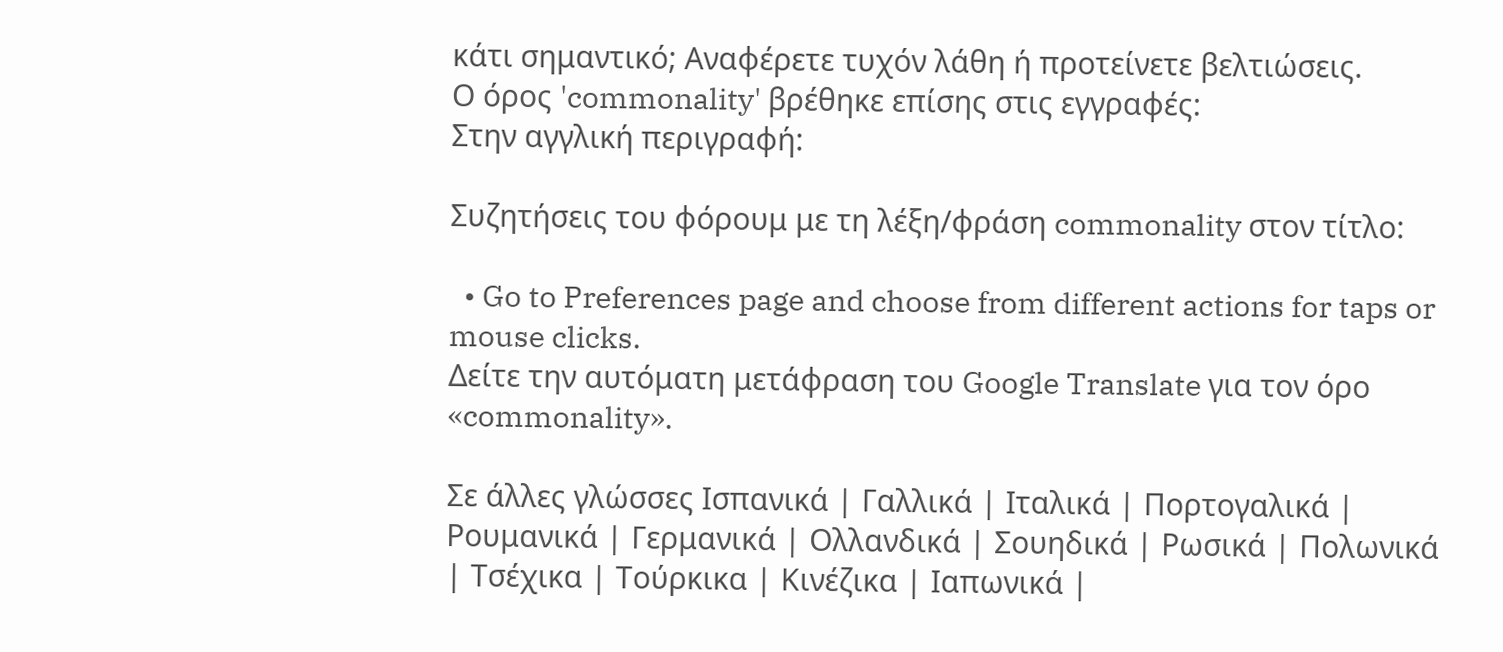κάτι σημαντικό; Αναφέρετε τυχόν λάθη ή προτείνετε βελτιώσεις.
Ο όρος 'commonality' βρέθηκε επίσης στις εγγραφές:
Στην αγγλική περιγραφή:

Συζητήσεις του φόρουμ με τη λέξη/φράση commonality στον τίτλο:

  • Go to Preferences page and choose from different actions for taps or mouse clicks.
Δείτε την αυτόματη μετάφραση του Google Translate για τον όρο «commonality».

Σε άλλες γλώσσες Ισπανικά | Γαλλικά | Ιταλικά | Πορτογαλικά | Ρουμανικά | Γερμανικά | Ολλανδικά | Σουηδικά | Ρωσικά | Πολωνικά | Τσέχικα | Τούρκικα | Κινέζικα | Ιαπωνικά |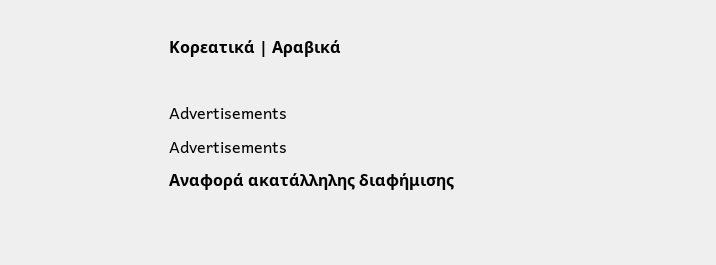Κορεατικά | Αραβικά

Advertisements
Advertisements
Αναφορά ακατάλληλης διαφήμισης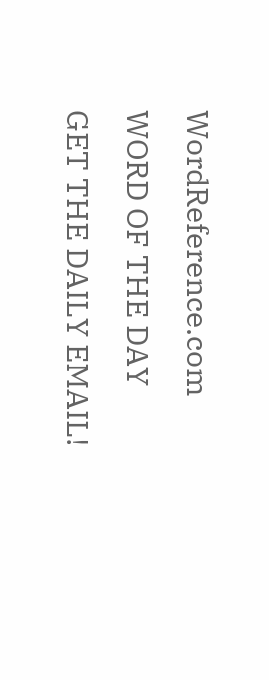WordReference.com
WORD OF THE DAY
GET THE DAILY EMAIL!